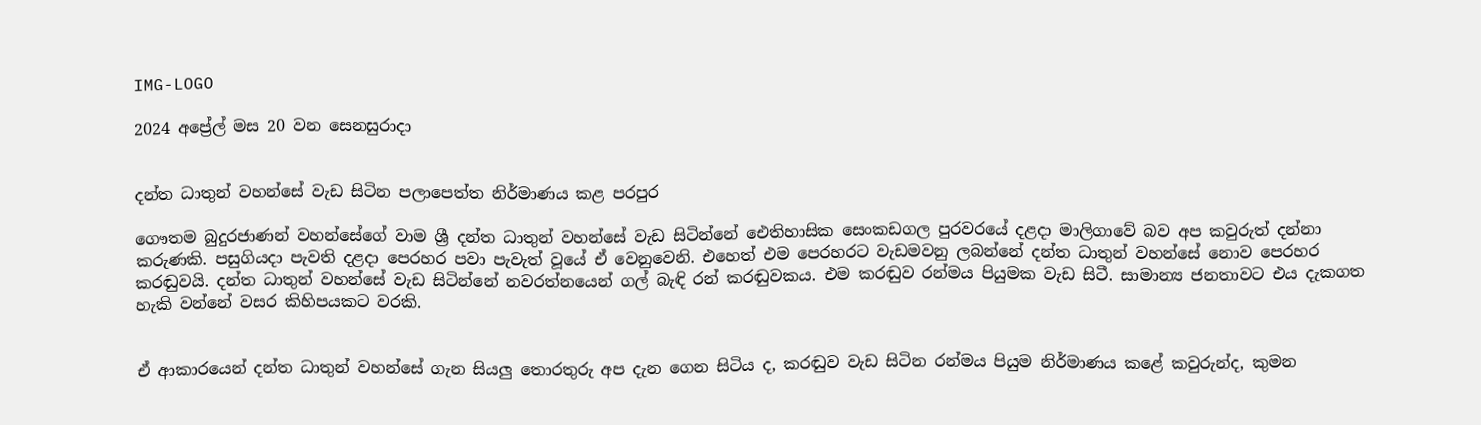IMG-LOGO

2024 අප්‍රේල් මස 20 වන සෙනසුරාදා


දන්ත ධාතුන් වහන්සේ වැඩ සිටින පලාපෙත්ත නිර්මාණය කළ පරපුර

ගෞතම බුදුරජාණන් වහන්සේගේ වාම ශ්‍රී දන්ත ධාතුන් වහන්සේ වැඩ සිටින්නේ ඓතිහාසික සෙංකඩගල පුරවරයේ දළදා මාලිගාවේ බව අප කවුරුත් දන්නා කරුණකි. පසුගියදා පැවති දළදා පෙරහර පවා පැවැත් වූයේ ඒ වෙනුවෙනි. එහෙත් එම පෙරහරට වැඩමවනු ලබන්නේ දන්ත ධාතුන් වහන්සේ නොව පෙරහර කරඬුවයි. දන්ත ධාතුන් වහන්සේ වැඩ සිටින්නේ නවරත්නයෙන් ගල් බැඳි රන් කරඬුවකය. එම කරඬුව රන්මය පියුමක වැඩ සිටී. සාමාන්‍ය ජනතාවට එය දැකගත හැකි වන්නේ වසර කිහිපයකට වරකි.


ඒ ආකාරයෙන් දන්ත ධාතුන් වහන්සේ ගැන සියලු තොරතුරු අප දැන ගෙන සිටිය ද, කරඬුව වැඩ සිටින රන්මය පියුම නිර්මාණය කළේ කවුරුන්ද, කුමන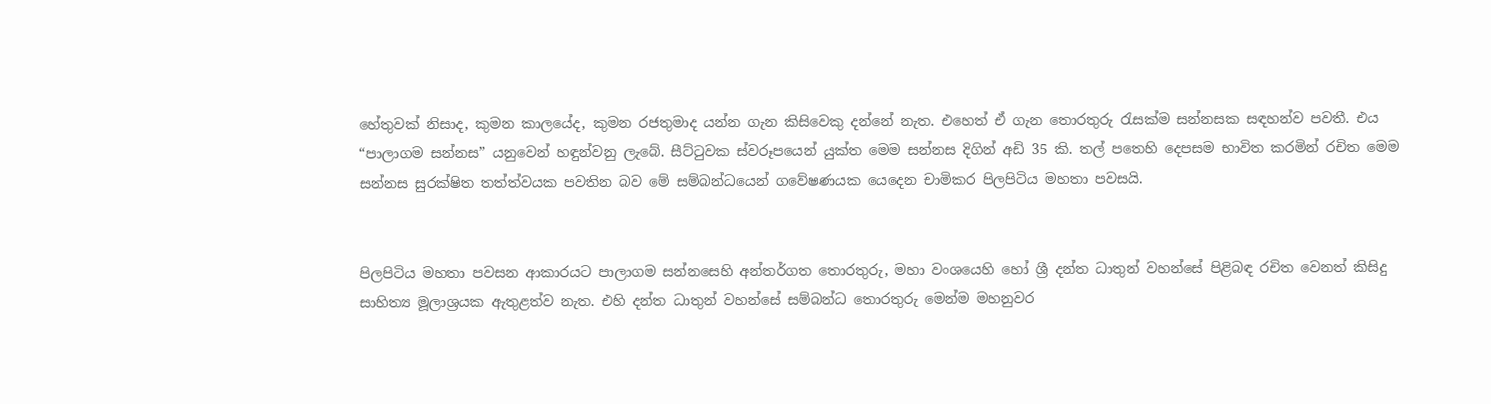හේතුවක් නිසාද, කුමන කාලයේද, කුමන රජතුමාද යන්න ගැන කිසිවෙකු දන්නේ නැත. එහෙත් ඒ ගැන තොරතුරු රැසක්ම සන්නසක සඳහන්ව පවතී. එය “පාලාගම සන්නස” යනුවෙන් හඳුන්වනු ලැබේ. සීට්ටුවක ස්වරූපයෙන් යුක්ත මෙම සන්නස දිගින් අඩි 35 කි. තල් පතෙහි දෙපසම භාවිත කරමින් රචිත මෙම සන්නස සුරක්ෂිත තත්ත්වයක පවතින බව මේ සම්බන්ධයෙන් ගවේෂණයක යෙදෙන චාමිකර පිලපිටිය මහතා පවසයි.


පිලපිටිය මහතා පවසන ආකාරයට පාලාගම සන්නසෙහි අන්තර්ගත තොරතුරු, මහා වංශයෙහි හෝ ශ්‍රී දන්ත ධාතුන් වහන්සේ පිළිබඳ රචිත වෙනත් කිසිදු සාහිත්‍ය මූලාශ්‍රයක ඇතුළත්ව නැත. එහි දන්ත ධාතුන් වහන්සේ සම්බන්ධ තොරතුරු මෙන්ම මහනුවර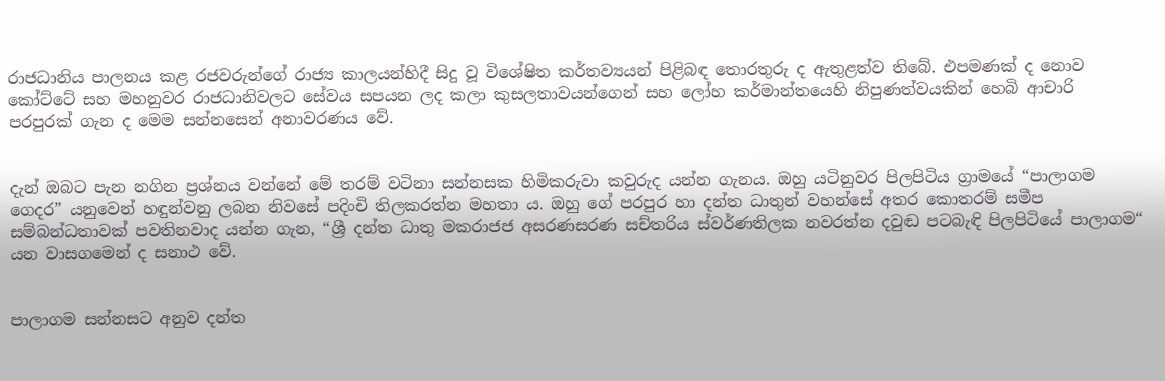රාජධානිය පාලනය කළ රජවරුන්ගේ රාජ්‍ය කාලයන්හිදී සිදු වූ විශේෂිත කර්තව්‍යයන් පිළිබඳ තොරතුරු ද ඇතුළත්ව තිබේ. එපමණක් ද නොව කෝට්ටේ සහ මහනුවර රාජධානිවලට සේවය සපයන ලද කලා කුසලතාවයන්ගෙන් සහ ලෝහ කර්මාන්තයෙහි නිපුණත්වයකින් හෙබි ආචාරි පරපුරක් ගැන ද මෙම සන්නසෙන් අනාවරණය වේ.


දැන් ඔබට පැන නගින ප්‍රශ්නය වන්නේ මේ තරම් වටිනා සන්නසක හිමිකරුවා කවුරුද යන්න ගැනය. ඔහු යටිනුවර පිලපිටිය ග්‍රාමයේ “පාලාගම ගෙදර” යනුවෙන් හඳුන්වනු ලබන නිවසේ පදිංචි තිලකරත්න මහතා ය. ඔහු ගේ පරපුර හා දන්ත ධාතුන් වහන්සේ අතර කොතරම් සමීප සම්බන්ධතාවක් පවතිනවාද යන්න ගැන, “ශ්‍රී දන්ත ධාතු මකරාජජ අසරණසරණ සච්තරිය ස්වර්ණතිලක නවරත්න දවුඬ පටබැඳි පිලපිටියේ පාලාගම“ යන වාසගමෙන් ද සනාථ වේ.


පාලාගම සන්නසට අනුව දන්ත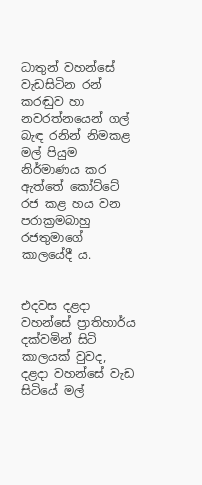ධාතුන් වහන්සේ වැඩසිටින රන් කරඬුව හා නවරත්නයෙන් ගල් බැඳ රනින් නිමකළ මල් පියුම නිර්මාණය කර ඇත්තේ කෝට්ටේ රජ කළ හය වන පරාක්‍රමබාහු රජතුමාගේ කාලයේදී ය.


එදවස දළදා වහන්සේ ප්‍රාතිහාර්ය දක්වමින් සිටි කාලයක් වුවද, දළදා වහන්සේ වැඩ සිටියේ මල්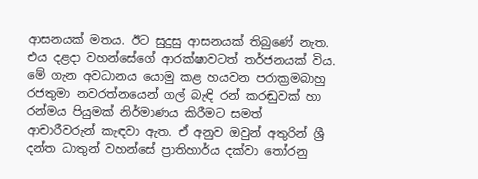ආසනයක් මතය. ඊට සුදුසු ආසනයක් තිබුණේ නැත. එය දළදා වහන්සේගේ ආරක්ෂාවටත් තර්ජනයක් විය. මේ ගැන අවධානය යොමු කළ හයවන පරාක්‍රමබාහු රජතුමා නවරත්නයෙන් ගල් බැඳි රන් කරඬුවක් හා රන්මය පියුමක් නිර්මාණය කිරීමට සමත් ආචාරීවරුන් කැඳවා ඇත. ඒ අනුව ඔවුන් අතුරින් ශ්‍රී දන්ත ධාතුන් වහන්සේ ප්‍රාතිහාර්ය දක්වා තෝරනු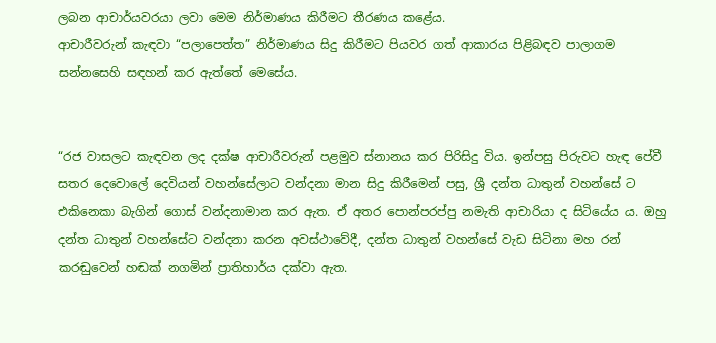ලබන ආචාර්යවරයා ලවා මෙම නිර්මාණය කිරීමට තීරණය කළේය.
ආචාරීවරුන් කැඳවා “පලාපෙත්ත” නිර්මාණය සිදු කිරීමට පියවර ගත් ආකාරය පිළිබඳව පාලාගම සන්නසෙහි සඳහන් කර ඇත්තේ මෙසේය.


“රජ වාසලට කැඳවන ලද දක්ෂ ආචාරීවරුන් පළමුව ස්නානය කර පිරිසිදු විය. ඉන්පසු පිරුවට හැඳ පේවී සතර දෙවොලේ දෙවියන් වහන්සේලාට වන්දනා මාන සිදු කිරීමෙන් පසු, ශ්‍රී දන්ත ධාතුන් වහන්සේ ට එකිනෙකා බැගින් ගොස් වන්දනාමාන කර ඇත. ඒ අතර පොන්පරප්පු නමැති ආචාරියා ද සිටියේය ය. ඔහු දන්ත ධාතුන් වහන්සේට වන්දනා කරන අවස්ථාවේදී, දන්ත ධාතුන් වහන්සේ වැඩ සිටිනා මහ රන් කරඬුවෙන් හඬක් නගමින් ප්‍රාතිහාර්ය දක්වා ඇත.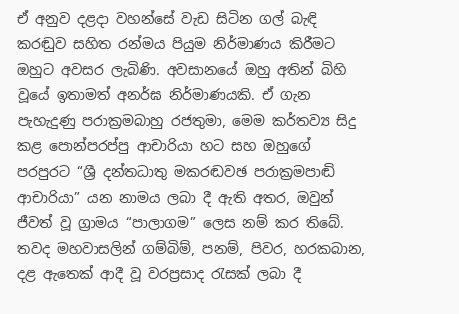ඒ අනුව දළදා වහන්සේ වැඩ සිටින ගල් බැඳි කරඬුව සහිත රන්මය පියුම නිර්මාණය කිරීමට ඔහුට අවසර ලැබිණි. අවසානයේ ඔහු අතින් බිහි වූයේ ඉතාමත් අනර්ඝ නිර්මාණයකි. ඒ ගැන පැහැදුණු පරාක්‍රමබාහු රජතුමා, මෙම කර්තව්‍ය සිදු කළ පොන්පරප්පු ආචාරියා හට සහ ඔහුගේ පරපුරට “ශ්‍රී දන්තධාතු මකරඬවඡ පරාක්‍රමපාඬි ආචාරියා” යන නාමය ලබා දී ඇති අතර, ඔවුන් ජීවත් වූ ග්‍රාමය “පාලාගම” ලෙස නම් කර තිබේ. තවද මහවාසලින් ගම්බිම්, පනම්, පිවර, හරකබාන, දළ ඇතෙක් ආදී වූ වරප්‍රසාද රැසක් ලබා දී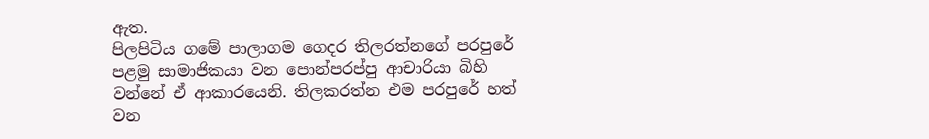ඇත.
පිලපිටිය ගමේ පාලාගම ගෙදර තිලරත්නගේ පරපුරේ පළමු සාමාජිකයා වන පොන්පරප්පු ආචාරියා බිහි වන්නේ ඒ ආකාරයෙනි. තිලකරත්න එම පරපුරේ හත් වන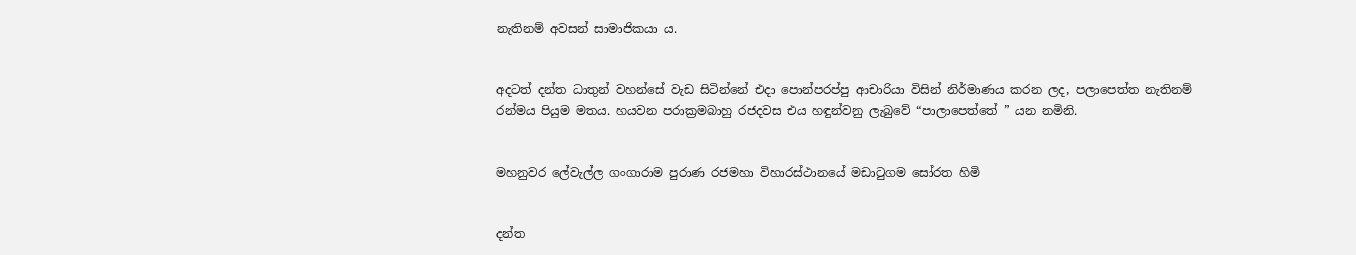නැතිනම් අවසන් සාමාජිකයා ය.


අදටත් දන්ත ධාතුන් වහන්සේ වැඩ සිටින්නේ එදා පොන්පරප්පු ආචාරියා විසින් නිර්මාණය කරන ලද, පලාපෙත්ත නැතිනම් රන්මය පියුම මතය. හයවන පරාක්‍රමබාහු රජදවස එය හඳුන්වනු ලැබුවේ “පාලාපෙත්තේ ” යන නමිනි.


මහනුවර ලේවැල්ල ගංගාරාම පුරාණ රජමහා විහාරස්ථානයේ මඩාටුගම සෝරත හිමි


දන්ත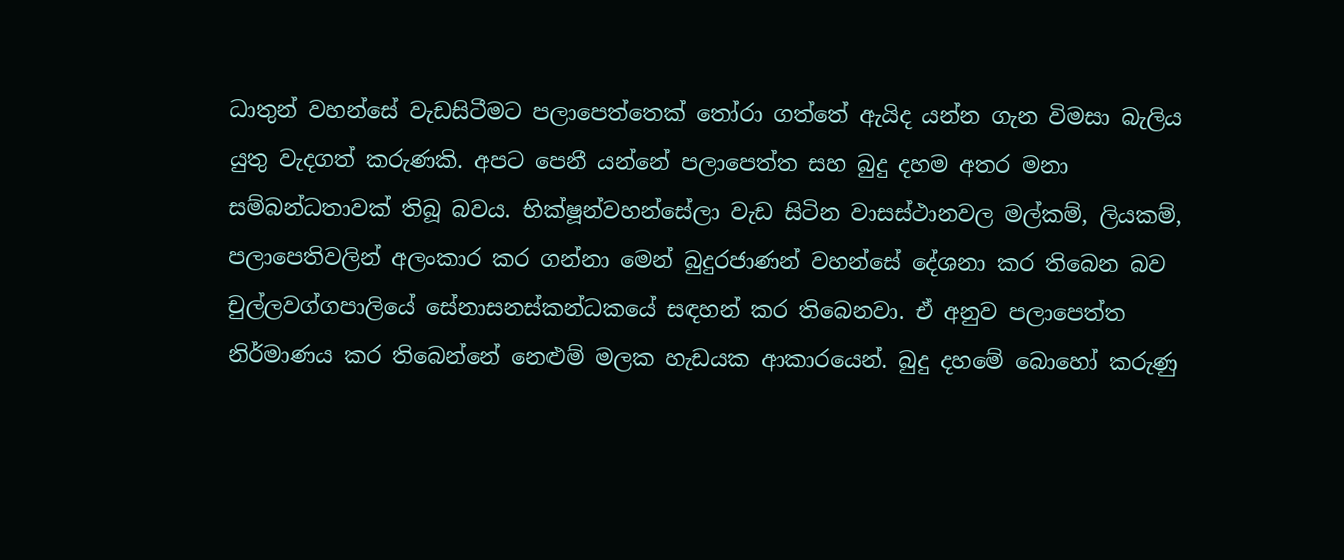ධාතුන් වහන්සේ වැඩසිටීමට පලාපෙත්තෙක් තෝරා ගත්තේ ඇයිද යන්න ගැන විමසා බැලිය යුතු වැදගත් කරුණකි. අපට පෙනී යන්නේ පලාපෙත්ත සහ බුදු දහම අතර මනා සම්බන්ධතාවක් තිබූ බවය. භික්ෂූන්වහන්සේලා වැඩ සිටින වාසස්ථානවල මල්කම්, ලියකම්, පලාපෙතිවලින් අලංකාර කර ගන්නා මෙන් බුදුරජාණන් වහන්සේ දේශනා කර තිබෙන බව චුල්ලවග්ගපාලියේ සේනාසනස්කන්ධකයේ සඳහන් කර තිබෙනවා. ඒ අනුව පලාපෙත්ත නිර්මාණය කර තිබෙන්නේ නෙළුම් මලක හැඩයක ආකාරයෙන්. බුදු දහමේ බොහෝ කරුණු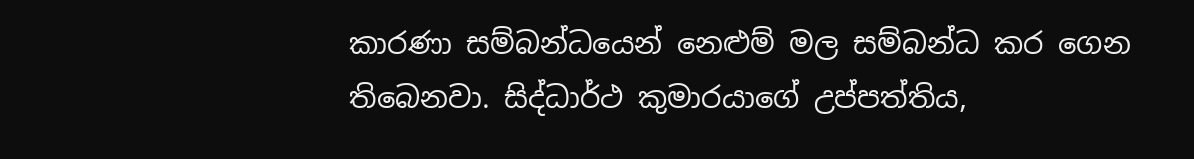කාරණා සම්බන්ධයෙන් නෙළුම් මල සම්බන්ධ කර ගෙන තිබෙනවා. සිද්ධාර්ථ කුමාරයාගේ උප්පත්තිය,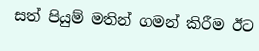සත් පියුම් මතින් ගමන් කිරීම ඊට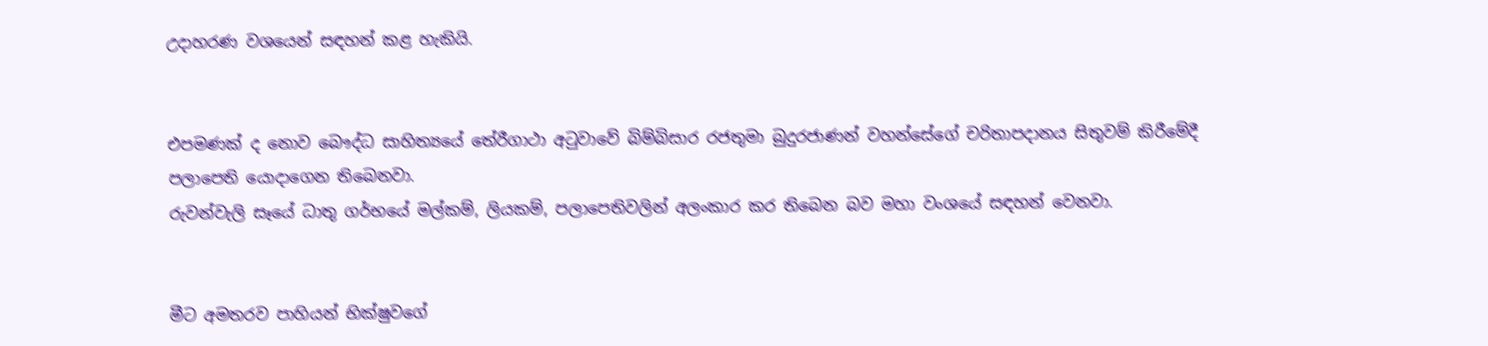උදාහරණ වශයෙන් සඳහන් කළ හැකියි.


එපමණක් ද නොව බෞද්ධ සාහිත්‍යයේ තේරීගාථා අටුවාවේ බිම්බිසාර රජතුමා බුදුරජාණන් වහන්සේගේ චරිතාපදානය සිතුවම් කිරීමේදී පලාපෙති යොදාගෙන තිබෙනවා.
රුවන්වැලි සෑයේ ධාතු ගර්භයේ මල්කම්, ලියකම්, පලාපෙතිවලින් අලංකාර කර තිබෙන බව මහා වංශයේ සඳහන් වෙනවා.


මීට අමතරව පාහියන් භික්ෂුවගේ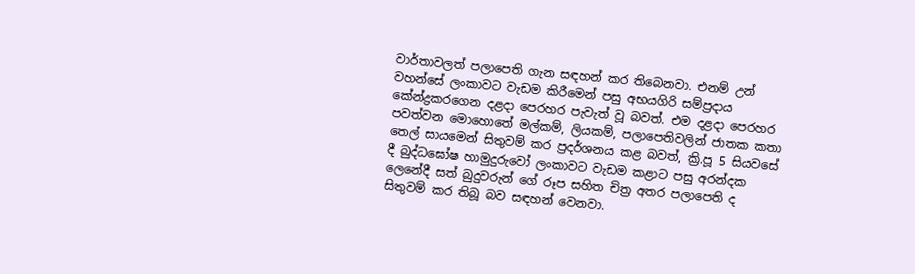වාර්තාවලත් පලාපෙති ගැන සඳහන් කර තිබෙනවා. එනම් උන් වහන්සේ ලංකාවට වැඩම කිරීමෙන් පසු අභයගිරි සම්ප්‍රදාය කේන්ද්‍රකරගෙන දළදා පෙරහර පැවැත් වූ බවත්. එම දළදා පෙරහර පවත්වන මොහොතේ මල්කම්, ලියකම්, පලාපෙතිවලින් ජාතක කතා තෙල් සායමෙන් සිතුවම් කර ප්‍රදර්ශනය කළ බවත්, ක්‍රි.පූ 5 සියවසේ දී බුද්ධඝෝෂ හාමුදුරුවෝ ලංකාවට වැඩම කළාට පසු අරන්දක ලෙනේදී සත් බුදුවරුන් ගේ රූප සහිත චිත්‍ර අතර පලාපෙති ද සිතුවම් කර තිබූ බව සඳහන් වෙනවා.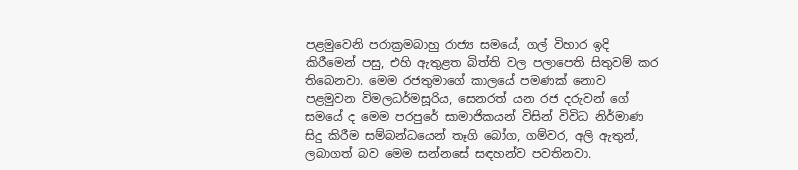පළමුවෙනි පරාක්‍රමබාහු රාජ්‍ය සමයේ, ගල් විහාර ඉදි කිරීමෙන් පසු, එහි ඇතුළත බිත්ති වල පලාපෙති සිතුවම් කර තිබෙනවා. මෙම රජතුමාගේ කාලයේ පමණක් නොව පළමුවන විමලධර්මසූරිය, සෙනරත් යන රජ දරුවන් ගේ සමයේ ද මෙම පරපුරේ සාමාජිකයන් විසින් විවිධ නිර්මාණ සිදු කිරීම සම්බන්ධයෙන් තෑගි බෝග, ගම්වර, අලි ඇතුන්, ලබාගත් බව මෙම සන්නසේ සඳහන්ව පවතිනවා.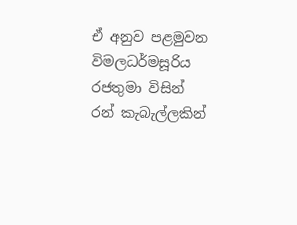ඒ අනුව පළමුවන විමලධර්මසූරිය රජතුමා විසින් රන් කැබැල්ලකින්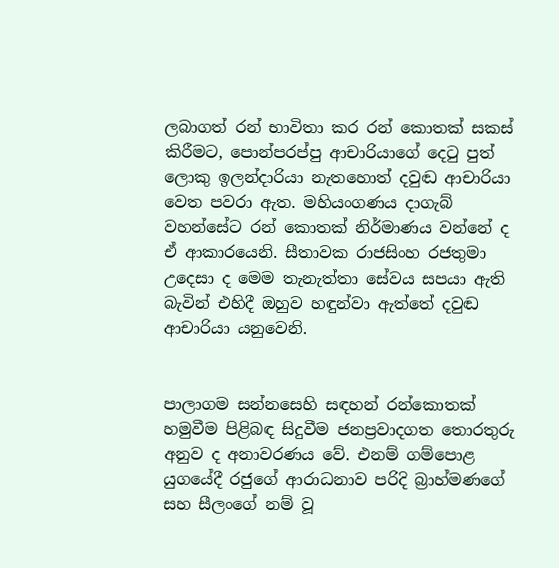ලබාගත් රන් භාවිතා කර රන් කොතක් සකස් කිරීමට, පොන්පරප්පු ආචාරියාගේ දෙටු පුත් ලොකු ඉලන්දාරියා නැතහොත් දවුඬ ආචාරියා වෙත පවරා ඇත. මහියංගණය දාගැබ් වහන්සේට රන් කොතක් නිර්මාණය වන්නේ ද ඒ ආකාරයෙනි. සීතාවක රාජසිංහ රජතුමා උදෙසා ද මෙම තැනැත්තා සේවය සපයා ඇති බැවින් එහිදී ඔහුව හඳුන්වා ඇත්තේ දවුඬ ආචාරියා යනුවෙනි.


පාලාගම සන්නසෙහි සඳහන් රන්කොතක් හමුවීම පිළිබඳ සිදුවීම ජනප්‍රවාදගත තොරතුරු අනුව ද අනාවරණය වේ. එනම් ගම්පොළ යුගයේදී රජුගේ ආරාධනාව පරිදි බ්‍රාහ්මණගේ සහ සීලංගේ නම් වූ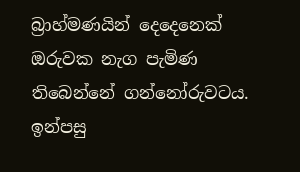බ්‍රාහ්මණයින් දෙදෙනෙක් ඔරුවක නැග පැමිණ තිබෙන්නේ ගන්නෝරුවටය. ඉන්පසු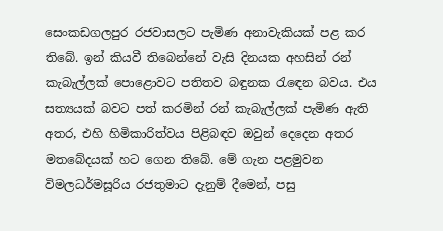සෙංකඩගලපුර රජවාසලට පැමිණ අනාවැකියක් පළ කර තිබේ. ඉන් කියවී තිබෙන්නේ වැසි දිනයක අහසින් රන් කැබැල්ලක් පොළොවට පතිතව බඳුනක රැඳෙන බවය. එය සත්‍යයක් බවට පත් කරමින් රන් කැබැල්ලක් පැමිණ ඇති අතර, එහි හිමිකාරිත්වය පිළිබඳව ඔවුන් දෙදෙන අතර මතබේදයක් හට ගෙන තිබේ. මේ ගැන පළමුවන විමලධර්මසූරිය රජතුමාට දැනුම් දීමෙන්, පසු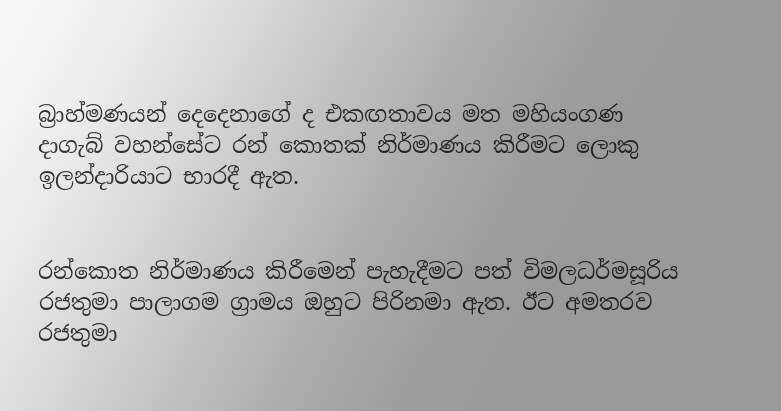බ්‍රාහ්මණයන් දෙදෙනාගේ ද එකඟතාවය මත මහියංගණ දාගැබ් වහන්සේට රන් කොතක් නිර්මාණය කිරීමට ලොකු ඉලන්දාරියාට භාරදී ඇත.


රන්කොත නිර්මාණය කිරීමෙන් පැහැදීමට පත් විමලධර්මසූරිය රජතුමා පාලාගම ග්‍රාමය ඔහුට පිරිනමා ඇත. ඊට අමතරව රජතුමා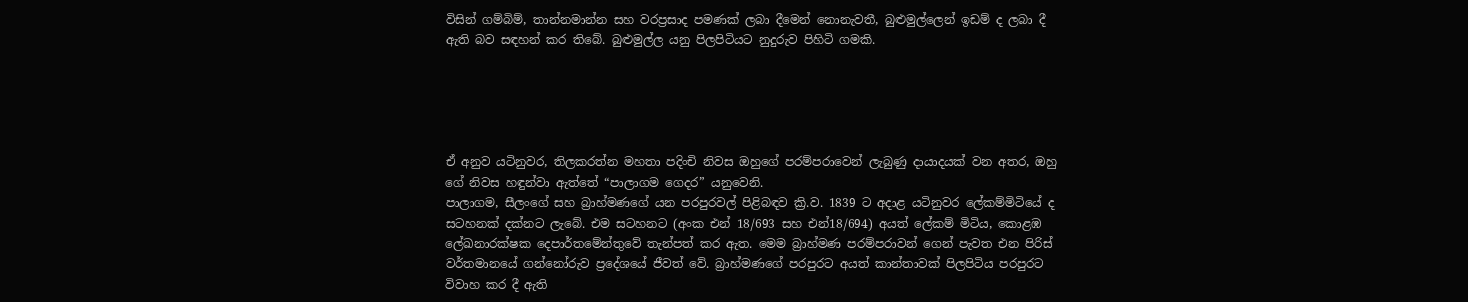විසින් ගම්බිම්, තාන්නමාන්න සහ වරප්‍රසාද පමණක් ලබා දීමෙන් නොනැවතී, බුළුමුල්ලෙන් ඉඩම් ද ලබා දී ඇති බව සඳහන් කර තිබේ. බුළුමුල්ල යනු පිලපිටියට නුදුරුව පිහිටි ගමකි.





ඒ අනුව යටිනුවර, තිලකරත්න මහතා පදිංචි නිවස ඔහුගේ පරම්පරාවෙන් ලැබුණු දායාදයක් වන අතර, ඔහු ගේ නිවස හඳුන්වා ඇත්තේ “පාලාගම ගෙදර” යනුවෙනි.
පාලාගම, සීලංගේ සහ බ්‍රාහ්මණගේ යන පරපුරවල් පිළිබඳව ක්‍රි.ව. 1839 ට අදාළ යටිනුවර ලේකම්මිටියේ ද සටහනක් දක්නට ලැබේ. එම සටහනට (අංක එන් 18/693 සහ එන්18/694) අයත් ලේකම් මිටිය, කොළඹ ලේඛනාරක්ෂක දෙපාර්තමේන්තුවේ තැන්පත් කර ඇත. මෙම බ්‍රාහ්මණ පරම්පරාවන් ගෙන් පැවත එන පිරිස් වර්තමානයේ ගන්නෝරුව ප්‍රදේශයේ ජීවත් වේ. බ්‍රාහ්මණගේ පරපුරට අයත් කාන්තාවක් පිලපිටිය පරපුරට විවාහ කර දී ඇති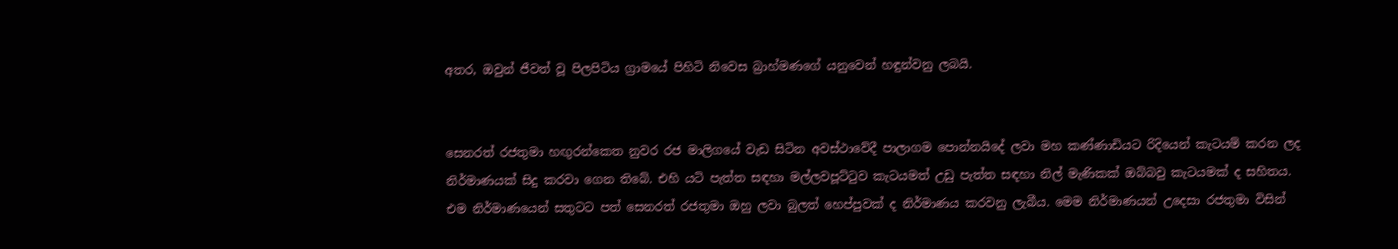අතර, ඔවුන් ජීවත් වූ පිලපිටිය ග්‍රාමයේ පිහිටි නිවෙස බ්‍රාහ්මණගේ යනුවෙන් හඳුන්වනු ලබයි.


සෙනරත් රජතුමා හඟුරන්කෙත නුවර රජ මාලිගයේ වැඩ සිටින අවස්ථාවේදී පාලාගම පොන්නයිදේ ලවා මහ කණ්ණාඩියට රිදියෙන් කැටයම් කරන ලද නිර්මාණයක් සිදු කරවා ගෙන තිබේ. එහි යටි පැත්ත සඳහා මල්ලවපූට්ටුව කැටයමත් උඩු පැත්ත සඳහා නිල් මැණිකක් ඔබ්බවු කැටයමක් ද සහිතය. එම නිර්මාණයෙන් සතුටට පත් සෙනරත් රජතුමා ඔහු ලවා බුලත් හෙප්පුවක් ද නිර්මාණය කරවනු ලැබීය. මෙම නිර්මාණයන් උදෙසා රජතුමා විසින්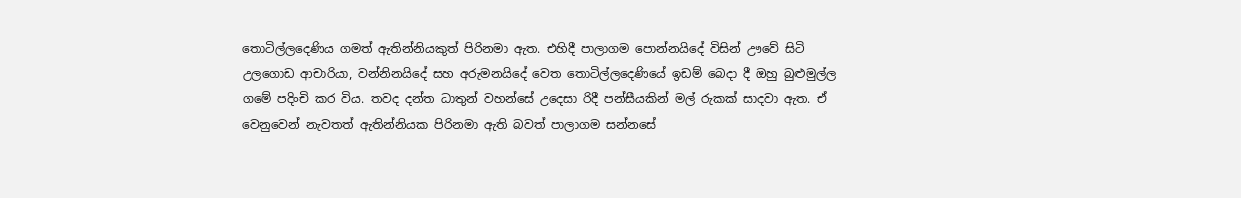තොටිල්ලදෙණිය ගමත් ඇතින්නියකුත් පිරිනමා ඇත. එහිදී පාලාගම පොන්නයිදේ විසින් ඌවේ සිටි උලගොඩ ආචාරියා, වන්නිනයිදේ සහ අරුමනයිදේ වෙත තොටිල්ලදෙණියේ ඉඩම් බෙදා දී ඔහු බුළුමුල්ල ගමේ පදිංචි කර විය. තවද දන්ත ධාතුන් වහන්සේ උදෙසා රිදී පන්සීයකින් මල් රුකක් සාදවා ඇත. ඒ වෙනුවෙන් නැවතත් ඇතින්නියක පිරිනමා ඇති බවත් පාලාගම සන්නසේ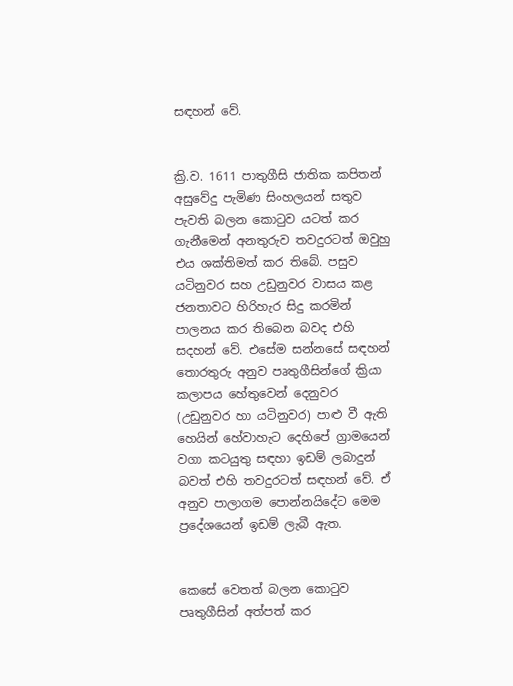සඳහන් වේ.


ක්‍රි.ව. 1611 පාතුගීසි ජාතික කපිතන් අසුවේදු පැමිණ සිංහලයන් සතුව පැවති බලන කොටුව යටත් කර ගැනීමෙන් අනතුරුව තවදුරටත් ඔවුහු එය ශක්තිමත් කර තිබේ. පසුව යටිනුවර සහ උඩුනුවර වාසය කළ ජනතාවට හිරිහැර සිදු කරමින් පාලනය කර තිබෙන බවද එහි සදහන් වේ. එසේම සන්නසේ සඳහන් තොරතුරු අනුව පෘතුගීසින්ගේ ක්‍රියා කලාපය හේතුවෙන් දෙනුවර (උඩුනුවර හා යටිනුවර) පාළු වී ඇති හෙයින් හේවාහැට දෙහිපේ ග්‍රාමයෙන් වගා කටයුතු සඳහා ඉඩම් ලබාදුන් බවත් එහි තවදුරටත් සඳහන් වේ. ඒ අනුව පාලාගම පොන්නයිදේට මෙම ප්‍රදේශයෙන් ඉඩම් ලැබී ඇත.


කෙසේ වෙතත් බලන කොටුව පෘතුගීසින් අත්පත් කර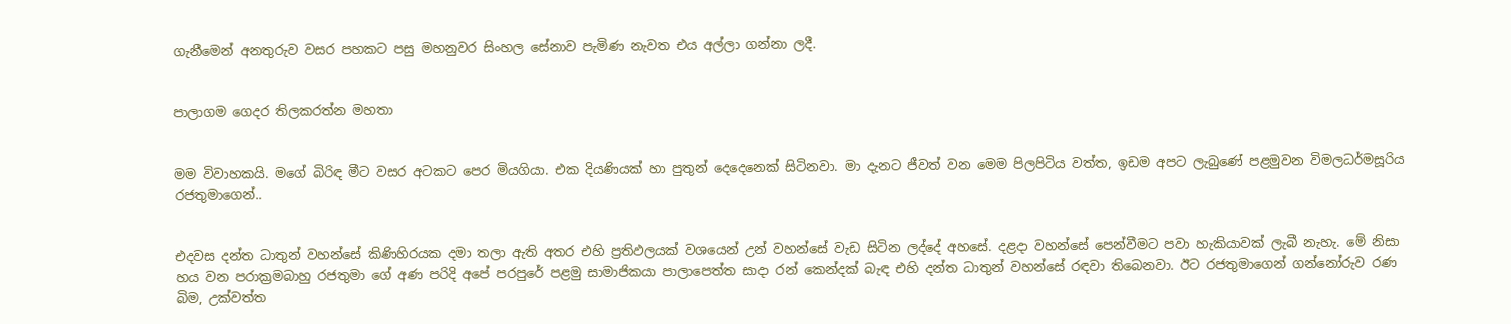ගැනීමෙන් අනතුරුව වසර පහකට පසු මහනුවර සිංහල සේනාව පැමිණ නැවත එය අල්ලා ගන්නා ලදී.


පාලාගම ගෙදර තිලකරත්න මහතා


මම විවාහකයි. මගේ බිරිඳ මීට වසර අටකට පෙර මියගියා. එක දියණියක් හා පුතුන් දෙදෙනෙක් සිටිනවා. මා දැනට ජීවත් වන මෙම පිලපිටිය වත්ත, ඉඩම අපට ලැබුණේ පළමුවන විමලධර්මසූරිය රජතුමාගෙන්..


එදවස දන්ත ධාතුන් වහන්සේ කිණිහිරයක දමා තලා ඇති අතර එහි ප්‍රතිඵලයක් වශයෙන් උන් වහන්සේ වැඩ සිටින ලද්දේ අහසේ. දළදා වහන්සේ පෙන්වීමට පවා හැකියාවක් ලැබී නැහැ. මේ නිසා හය වන පරාක්‍රමබාහු රජතුමා ගේ අණ පරිදි අපේ පරපුරේ පළමු සාමාජිකයා පාලාපෙත්ත සාදා රන් කෙන්දක් බැඳ එහි දන්ත ධාතුන් වහන්සේ රඳවා තිබෙනවා. ඊට රජතුමාගෙන් ගන්නෝරුව රණ බිම, උක්වත්ත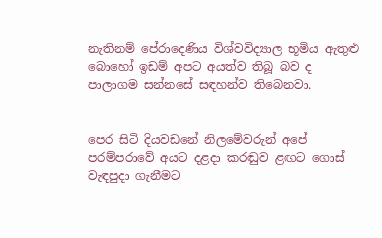නැතිනම් පේරාදෙණිය විශ්වවිද්‍යාල භූමිය ඇතුළු බොහෝ ඉඩම් අපට අයත්ව තිබූ බව ද පාලාගම සන්නසේ සඳහන්ව තිබෙනවා.


පෙර සිටි දියවඩනේ නිලමේවරුන් අපේ පරම්පරාවේ අයට දළදා කරඬුව ළඟට ගොස් වැඳපුදා ගැනීමට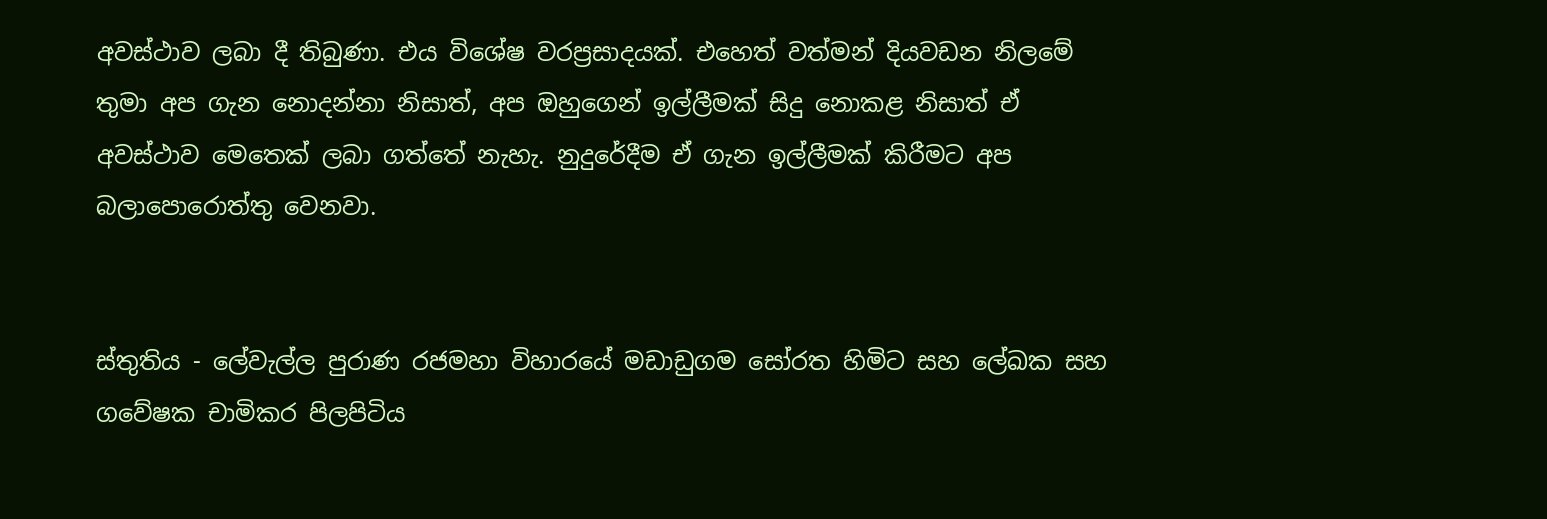අවස්ථාව ලබා දී තිබුණා. එය විශේෂ වරප්‍රසාදයක්. එහෙත් වත්මන් දියවඩන නිලමේ තුමා අප ගැන නොදන්නා නිසාත්, අප ඔහුගෙන් ඉල්ලීමක් සිදු නොකළ නිසාත් ඒ අවස්ථාව මෙතෙක් ලබා ගත්තේ නැහැ. නුදුරේදීම ඒ ගැන ඉල්ලීමක් කිරීමට අප බලාපොරොත්තු වෙනවා.


ස්තුතිය - ලේවැල්ල පුරාණ රජමහා විහාරයේ මඩාඩුගම සෝරත හිමිට සහ ලේඛක සහ ගවේෂක චාමිකර පිලපිටිය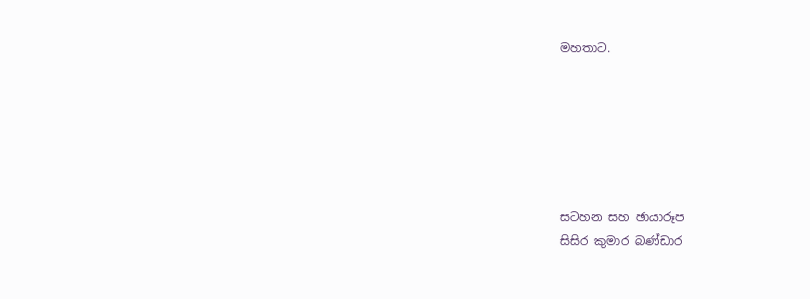මහතාට.






සටහන සහ ඡායාරූප
සිසිර කුමාර බණ්ඩාර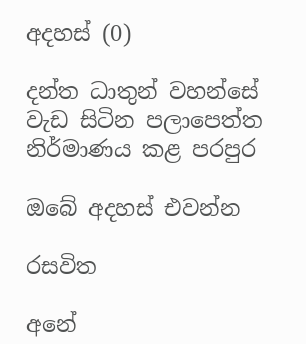අදහස් (0)

දන්ත ධාතුන් වහන්සේ වැඩ සිටින පලාපෙත්ත නිර්මාණය කළ පරපුර

ඔබේ අදහස් එවන්න

රසවිත

අනේ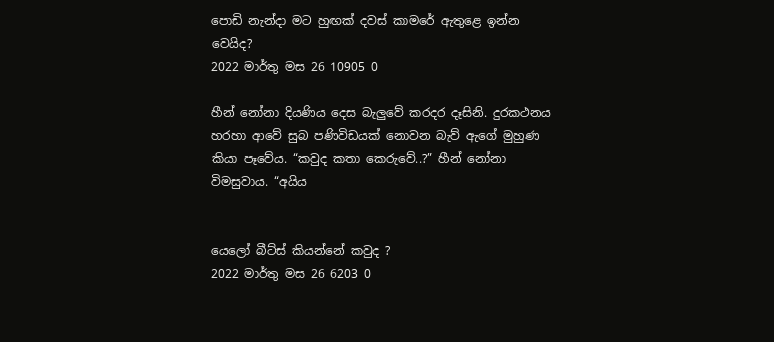පොඩි නැන්දා මට හුඟක් දවස් කාමරේ ඇතුළෙ ඉන්න වෙයිද?
2022 මාර්තු මස 26 10905 0

හීන් නෝනා දියණිය දෙස බැලු‍වේ කරදර දෑසිනි. දුරකථනය හරහා ආවේ සුබ පණිවිඩයක් නොවන බැව් ඇගේ මුහුණ කියා පෑවේය. “කවුද කතා කෙරුවේ..?” හීන් නෝනා විමසුවාය. “අයිය


යෙලෝ බීට්ස් කියන්නේ කවුද ?
2022 මාර්තු මස 26 6203 0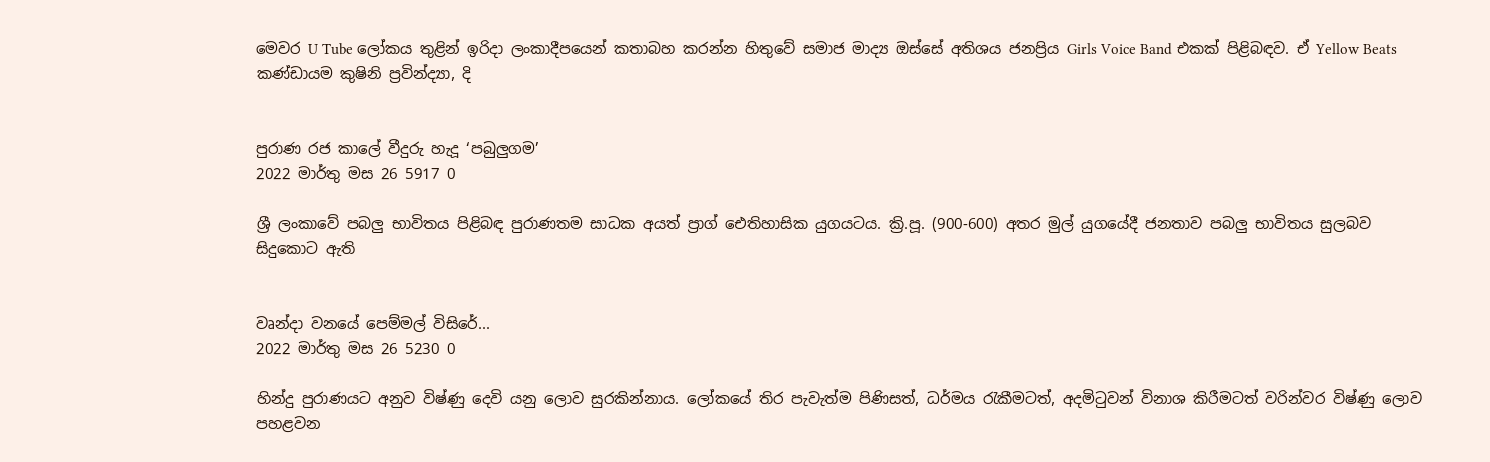මෙවර U Tube ලෝකය තුළින් ඉරිදා ලංකාදීපයෙන් කතාබහ කරන්න හිතුවේ සමාජ මාද්‍ය ඔස්සේ අතිශය ජනප්‍රිය Girls Voice Band එකක් පිළිබඳව. ඒ Yellow Beats කණ්ඩායම කුෂිනි ප්‍රවින්ද්‍යා, දි


පුරාණ රජ කාලේ වීදුරු හැදූ ‘පබුලුගම’
2022 මාර්තු මස 26 5917 0

ශ්‍රී ලංකාවේ පබලු භාවිතය පිළිබඳ පුරාණතම සාධක අයත් ප්‍රාග් ඓතිහාසික යුගයටය. ක්‍රි.පූ. (900-600) අතර මුල් යුගයේදී ජනතාව පබලු භාවිතය සුලබව සිදුකොට ඇති


වෘන්දා වනයේ පෙම්මල් විසිරේ...
2022 මාර්තු මස 26 5230 0

හින්දු පුරාණයට අනුව විෂ්ණු දෙවි යනු ලොව සුරකින්නාය. ලෝකයේ තිර පැවැත්ම පිණිසත්, ධර්මය රැකීමටත්, අදමිටුවන් විනාශ කිරීමටත් වරින්වර විෂ්ණු ලොව පහළවන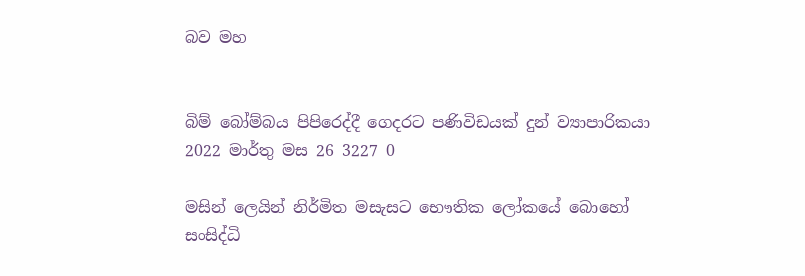බව මහ


බිම් බෝම්බය පිපිරෙද්දී ගෙදරට පණිවිඩයක් දුන් ව්‍යාපාරිකයා
2022 මාර්තු මස 26 3227 0

මසින් ලෙයින් නිර්මිත මසැසට භෞතික ලෝකයේ බොහෝ සංසිද්ධි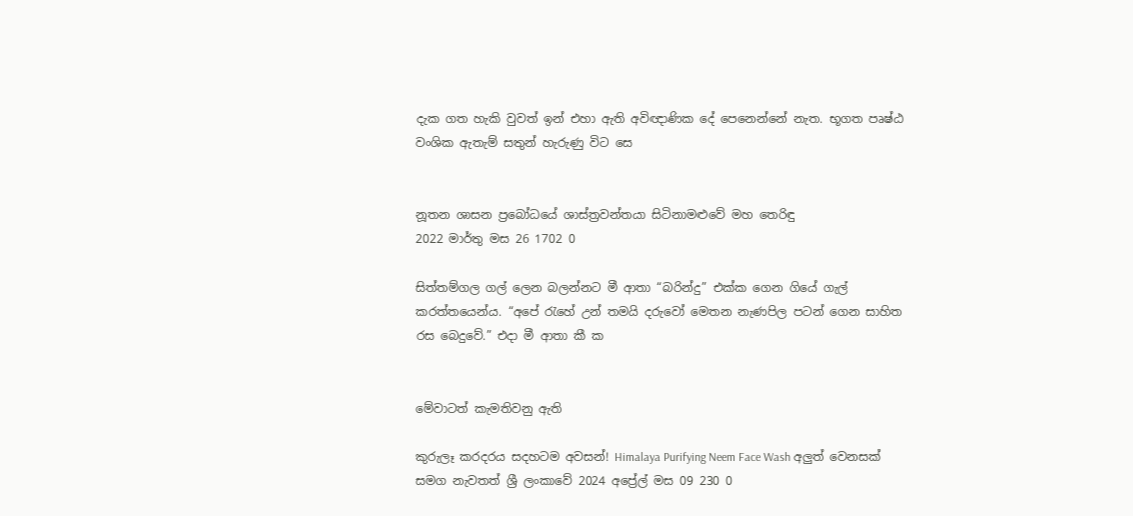දැක ගත හැකි වුවත් ඉන් එහා ඇති අවිඥාණික දේ පෙනෙන්නේ නැත. භූගත පෘෂ්ඨ වංශික ඇතැම් සතුන් හැරුණු විට සෙ


නූතන ශාසන ප්‍රබෝධයේ ශාස්ත්‍රවන්තයා සිටිනාමළුවේ මහ තෙරිඳු
2022 මාර්තු මස 26 1702 0

සිත්තම්ගල ගල් ලෙන බලන්නට මී ආතා “බරින්දු” එක්ක ගෙන ගියේ ගැල් කරත්තයෙන්ය. “අපේ ‍රැහේ උන් තමයි දරුවෝ මෙතන නැණපිල පටන් ගෙන සාහිත රස බෙදුවේ.” එදා මී ආතා කී ක


මේවාටත් කැමතිවනු ඇති

කුරුලෑ කරදරය සදහටම අවසන්! Himalaya Purifying Neem Face Wash අලුත් වෙනසක් සමග නැවතත් ශ්‍රී ලංකාවේ 2024 අප්‍රේල් මස 09 230 0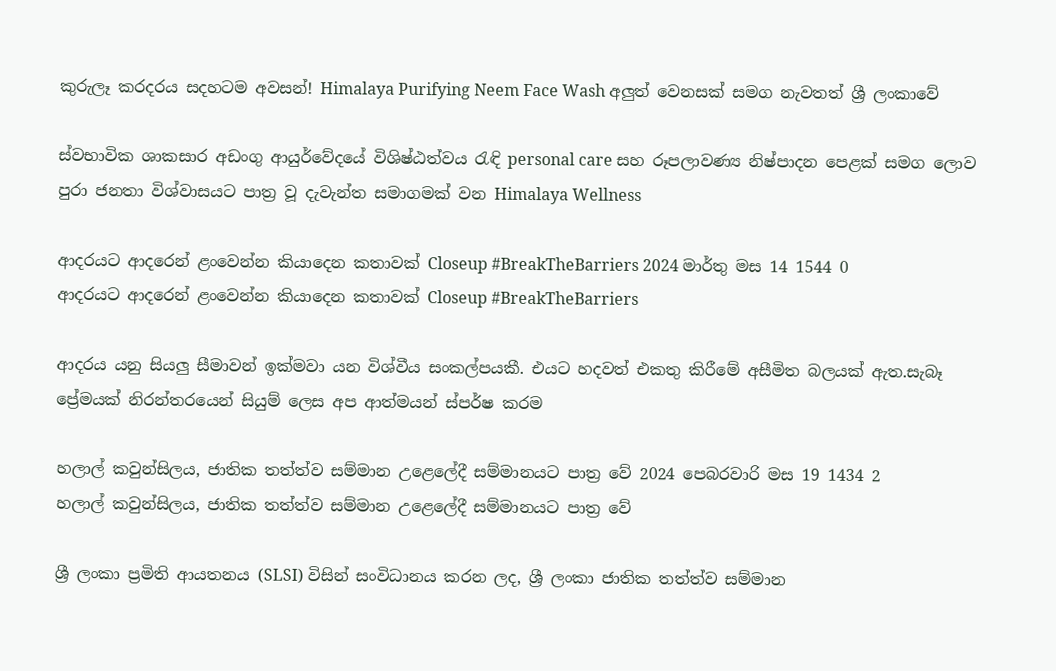කුරුලෑ කරදරය සදහටම අවසන්! Himalaya Purifying Neem Face Wash අලුත් වෙනසක් සමග නැවතත් ශ්‍රී ලංකාවේ

ස්වභාවික ශාකසාර අඩංගු ආයුර්වේදයේ විශිෂ්ඨත්වය රැඳි personal care සහ රූපලාවණ්‍ය නිෂ්පාදන පෙළක් සමග ලොව පුරා ජනතා විශ්වාසයට පාත්‍ර වූ දැවැන්ත සමාගමක් වන Himalaya Wellness

ආදරයට ආදරෙන් ළංවෙන්න කියාදෙන කතාවක් Closeup #BreakTheBarriers 2024 මාර්තු මස 14 1544 0
ආදරයට ආදරෙන් ළංවෙන්න කියාදෙන කතාවක් Closeup #BreakTheBarriers

ආදරය යනු සියලු සීමාවන් ඉක්මවා යන විශ්වීය සංකල්පයකී. එයට හදවත් එකතු කිරීමේ අසීමිත බලයක් ඇත.සැබෑ ප්‍රේමයක් නිරන්තරයෙන් සියුම් ලෙස අප ආත්මයන් ස්පර්ෂ කරම

හලාල් කවුන්සිලය, ජාතික තත්ත්ව සම්මාන උළෙලේදී සම්මානයට පාත්‍ර වේ 2024 පෙබරවාරි මස 19 1434 2
හලාල් කවුන්සිලය, ජාතික තත්ත්ව සම්මාන උළෙලේදී සම්මානයට පාත්‍ර වේ

ශ්‍රී ලංකා ප්‍රමිති ආයතනය (SLSI) විසින් සංවිධානය කරන ලද, ශ්‍රී ලංකා ජාතික තත්ත්ව සම්මාන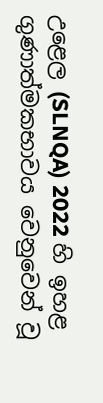උළෙල (SLNQA) 2022 හි ඉහළ ගුණාත්මකභාවය වෙනුවෙන් වූ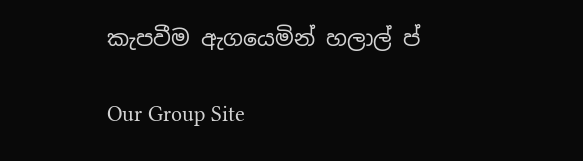කැපවීම ඇගයෙමින් හලාල් ප්

Our Group Site